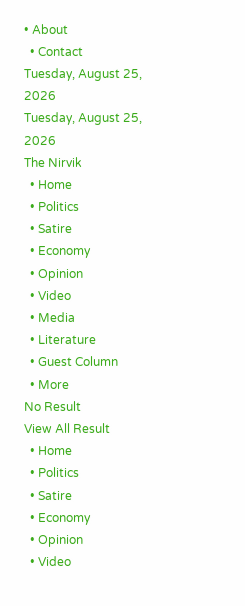• About
  • Contact
Tuesday, August 25, 2026
Tuesday, August 25, 2026
The Nirvik
  • Home
  • Politics
  • Satire
  • Economy
  • Opinion
  • Video
  • Media
  • Literature
  • Guest Column
  • More
No Result
View All Result
  • Home
  • Politics
  • Satire
  • Economy
  • Opinion
  • Video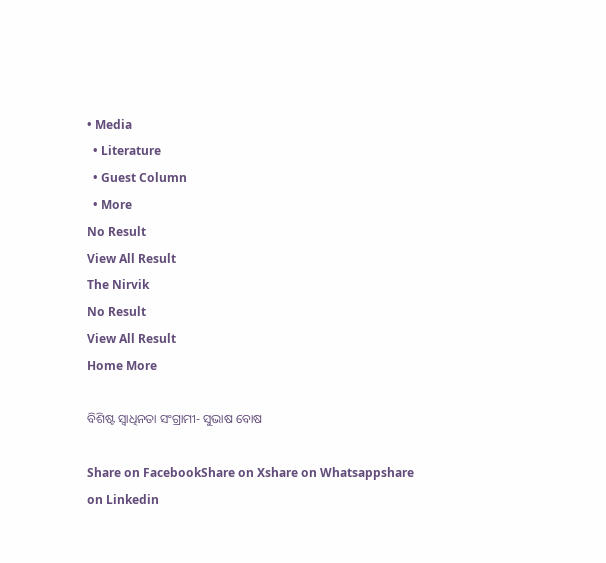• Media
  • Literature
  • Guest Column
  • More
No Result
View All Result
The Nirvik
No Result
View All Result
Home More

ବିଶିଷ୍ଟ ସ୍ୱାଧିନତା ସଂଗ୍ରାମୀ- ସୁଭାଷ ବୋଷ

Share on FacebookShare on Xshare on Whatsappshare on Linkedin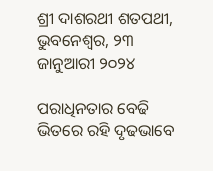ଶ୍ରୀ ଦାଶରଥୀ ଶତପଥୀ, ଭୁବନେଶ୍ଵର, ୨୩ ଜାନୁଆରୀ ୨୦୨୪

ପରାଧିନତାର ବେଢି ଭିତରେ ରହି ଦୃଢଭାବେ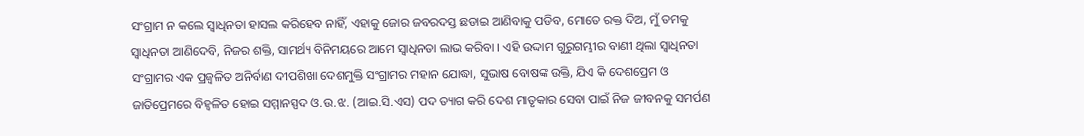ସଂଗ୍ରାମ ନ କଲେ ସ୍ୱାଧିନତା ହାସଲ କରିହେବ ନାହିଁ, ଏହାକୁ ଜୋର ଜବରଦସ୍ତ ଛଡାଇ ଆଣିବାକୁ ପଡିବ, ମୋତେ ରକ୍ତ ଦିଅ, ମୁଁ ତମକୁ ସ୍ୱାଧିନତା ଆଣିଦେବି, ନିଜର ଶକ୍ତି, ସାମର୍ଥ୍ୟ ବିନିମୟରେ ଆମେ ସ୍ୱାଧିନତା ଲାଭ କରିବା । ଏହି ଉଦ୍ଦାମ ଗୁରୁଗମ୍ଭୀର ବାଣୀ ଥିଲା ସ୍ୱାଧିନତା ସଂଗ୍ରାମର ଏକ ପ୍ରଜ୍ୱଳିତ ଅନିର୍ବାଣ ଦୀପଶିଖା ଦେଶମୁକ୍ତି ସଂଗ୍ରାମର ମହାନ ଯୋଦ୍ଧା, ସୁଭାଷ ବୋଷଙ୍କ ଉକ୍ତି, ଯିଏ କି ଦେଶପ୍ରେମ ଓ ଜାତିପ୍ରେମରେ ବିହ୍ୱଳିତ ହୋଇ ସମ୍ମାନସ୍ପଦ ଓ.ଉ.ଝ. (ଆଇ.ସି.ଏସ) ପଦ ତ୍ୟାଗ କରି ଦେଶ ମାତୃକାର ସେବା ପାଇଁ ନିଜ ଜୀବନକୁ ସମର୍ପଣ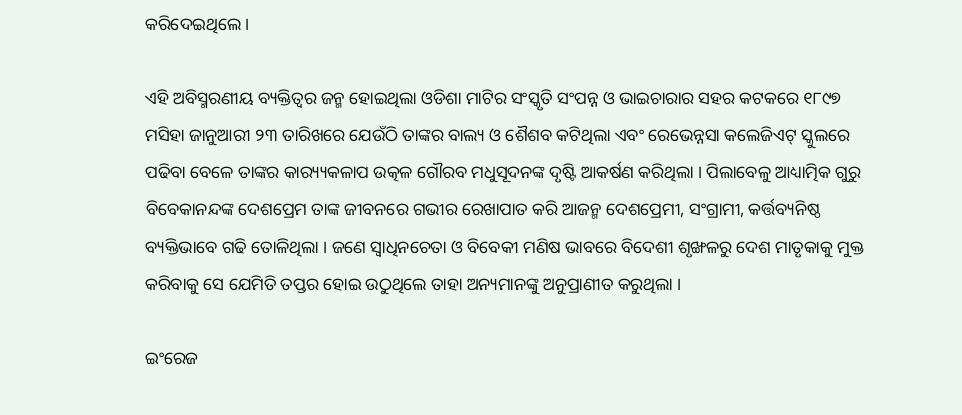କରିଦେଇଥିଲେ ।

ଏହି ଅବିସ୍ମରଣୀୟ ବ୍ୟକ୍ତିତ୍ୱର ଜନ୍ମ ହୋଇଥିଲା ଓଡିଶା ମାଟିର ସଂସ୍କୃତି ସଂପନ୍ନ ଓ ଭାଇଚାରାର ସହର କଟକରେ ୧୮୯୭ ମସିହା ଜାନୁଆରୀ ୨୩ ତାରିଖରେ ଯେଉଁଠି ତାଙ୍କର ବାଲ୍ୟ ଓ ଶୈଶବ କଟିଥିଲା ଏବଂ ରେଭେନ୍ନସା କଲେଜିଏଟ୍ ସ୍କୁଲରେ ପଢିବା ବେଳେ ତାଙ୍କର କାର‌୍ୟ୍ୟକଳାପ ଉତ୍କଳ ଗୌରବ ମଧୁସୂଦନଙ୍କ ଦୃଷ୍ଟି ଆକର୍ଷଣ କରିଥିଲା । ପିଲାବେଳୁ ଆଧ୍ୟାତ୍ମିକ ଗୁରୁ ବିବେକାନନ୍ଦଙ୍କ ଦେଶପ୍ରେମ ତାଙ୍କ ଜୀବନରେ ଗଭୀର ରେଖାପାତ କରି ଆଜନ୍ମ ଦେଶପ୍ରେମୀ, ସଂଗ୍ରାମୀ, କର୍ତ୍ତବ୍ୟନିଷ୍ଠ ବ୍ୟକ୍ତିଭାବେ ଗଢି ତୋଳିଥିଲା । ଜଣେ ସ୍ୱାଧିନଚେତା ଓ ବିବେକୀ ମଣିଷ ଭାବରେ ବିଦେଶୀ ଶୃଙ୍ଖଳରୁ ଦେଶ ମାତୃକାକୁ ମୁକ୍ତ କରିବାକୁ ସେ ଯେମିତି ତପ୍ତର ହୋଇ ଉଠୁଥିଲେ ତାହା ଅନ୍ୟମାନଙ୍କୁ ଅନୁପ୍ରାଣୀତ କରୁଥିଲା ।

ଇଂରେଜ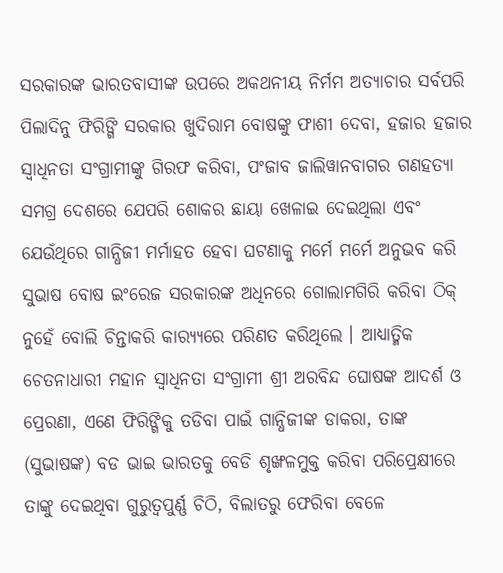ସରକାରଙ୍କ ଭାରତବାସୀଙ୍କ ଉପରେ ଅକଥନୀୟ ନିର୍ମମ ଅତ୍ୟାଚାର ସର୍ବପରି ପିଲାଦିନୁ ଫିରିଙ୍ଗି ସରକାର ଖୁଦିରାମ ବୋଷଙ୍କୁ ଫାଶୀ ଦେବା, ହଜାର ହଜାର ସ୍ୱାଧିନତା ସଂଗ୍ରାମୀଙ୍କୁ ଗିରଫ କରିବା, ପଂଜାବ ଜାଲିୱାନବାଗର ଗଣହତ୍ୟା ସମଗ୍ର ଦେଶରେ ଯେପରି ଶୋକର ଛାୟା ଖେଳାଇ ଦେଇଥିଲା ଏବଂ ଯେଉଁଥିରେ ଗାନ୍ଧିଜୀ ମର୍ମାହତ ହେବା ଘଟଣାକୁ ମର୍ମେ ମର୍ମେ ଅନୁଭବ କରି ସୁଭାଷ ବୋଷ ଇଂରେଜ ସରକାରଙ୍କ ଅଧିନରେ ଗୋଲାମଗିରି କରିବା ଠିକ୍ ନୁହେଁ ବୋଲି ଚିନ୍ତାକରି କାର‌୍ୟ୍ୟରେ ପରିଣତ କରିଥିଲେ । ଆଧ୍ୟାତ୍ମିକ ଚେତନାଧାରୀ ମହାନ ସ୍ୱାଧିନତା ସଂଗ୍ରାମୀ ଶ୍ରୀ ଅରବିନ୍ଦ ଘୋଷଙ୍କ ଆଦର୍ଶ ଓ ପ୍ରେରଣା, ଏଣେ ଫିରିଙ୍ଗିକୁ ତଡିବା ପାଇଁ ଗାନ୍ଧିଜୀଙ୍କ ଡାକରା, ତାଙ୍କ (ସୁଭାଷଙ୍କ) ବଡ ଭାଇ ଭାରତକୁ ବେଡି ଶୃଙ୍ଖଳମୁକ୍ତ କରିବା ପରିପ୍ରେକ୍ଷୀରେ ତାଙ୍କୁ ଦେଇଥିବା ଗୁରୁତ୍ୱପୁର୍ଣ୍ଣ ଚିଠି, ବିଲାତରୁ ଫେରିବା ବେଳେ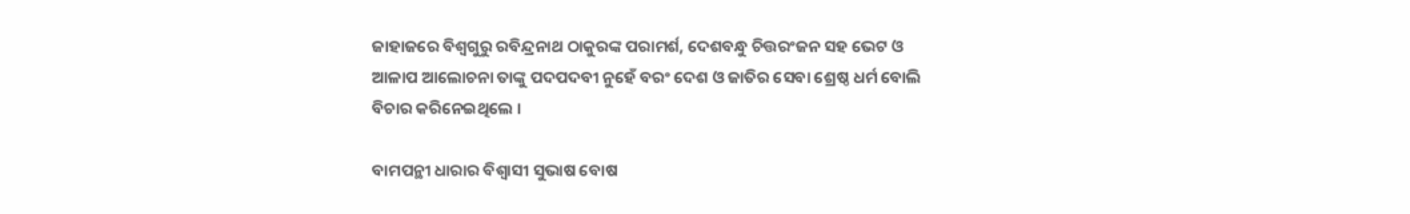ଜାହାଜରେ ବିଶ୍ୱଗୁରୁ ରବିନ୍ଦ୍ରନାଥ ଠାକୁରଙ୍କ ପରାମର୍ଶ, ଦେଶବନ୍ଧୁ ଚିତ୍ତରଂଜନ ସହ ଭେଟ ଓ ଆଳାପ ଆଲୋଚନା ତାଙ୍କୁ ପଦପଦବୀ ନୁହେଁ ବରଂ ଦେଶ ଓ ଜାତିର ସେବା ଶ୍ରେଷ୍ଠ ଧର୍ମ ବୋଲି ବିଚାର କରିନେଇଥିଲେ ।

ବାମପନ୍ଥୀ ଧାରାର ବିଶ୍ୱାସୀ ସୁଭାଷ ବୋଷ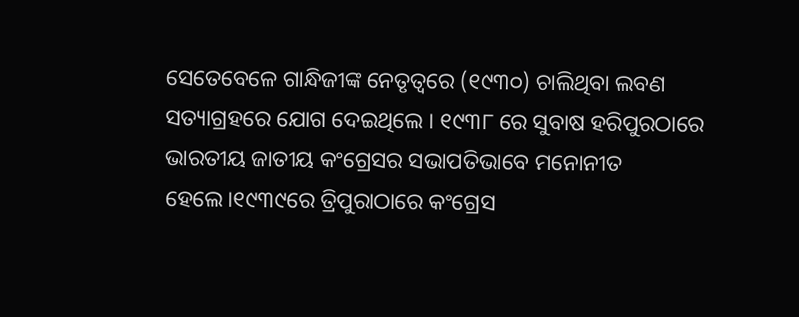ସେତେବେଳେ ଗାନ୍ଧିଜୀଙ୍କ ନେତୃତ୍ୱରେ (୧୯୩୦) ଚାଲିଥିବା ଲବଣ ସତ୍ୟାଗ୍ରହରେ ଯୋଗ ଦେଇଥିଲେ । ୧୯୩୮ ରେ ସୁବାଷ ହରିପୁରଠାରେ ଭାରତୀୟ ଜାତୀୟ କଂଗ୍ରେସର ସଭାପତିଭାବେ ମନୋନୀତ ହେଲେ।୧୯୩୯ରେ ତ୍ରିପୁରାଠାରେ କଂଗ୍ରେସ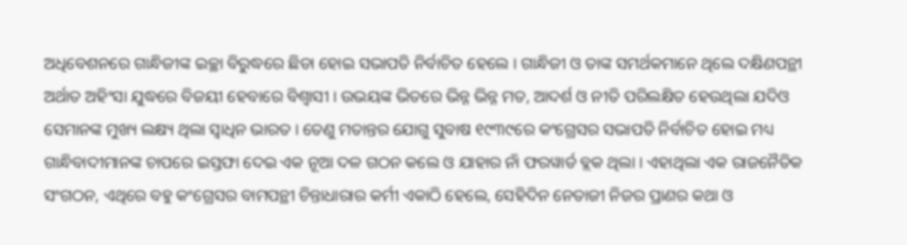ଅଧିବେଶନରେ ଗାନ୍ଧିଜୀଙ୍କ ଇଚ୍ଛା ବିରୁଦ୍ଧରେ ଛିଡା ହୋଇ ସଭାପତି ନିର୍ବାଚିତ ହେଲେ । ଗାନ୍ଧିଜୀ ଓ ତାଙ୍କ ସମର୍ଥକମାନେ ଥିଲେ ଦକ୍ଷିଣପନ୍ଥୀ ଅର୍ଥାତ ଅହିଂସା ଯୁଦ୍ଧରେ ବିଜୟୀ ହେବାରେ ବିଶ୍ୱାସୀ । ଉଭୟଙ୍କ ଭିତରେ ଭିନ୍ନ ଭିନ୍ନ ମତ, ଆଦର୍ଶ ଓ ନୀତି ପରିଲକ୍ଷିତ ହେଉଥିଲା ଯଦିଓ ସେମାନଙ୍କ ମୁଖ୍ୟ ଲକ୍ଷ୍ୟ ଥିଲା ସ୍ୱାଧିନ ଭାରତ । ତେଣୁ ମତାନ୍ତର ଯୋଗୁ ସୁବାଷ ୧୯୩୯ରେ କଂଗ୍ରେସର ସଭାପତି ନିର୍ବାଚିତ ହୋଇ ମଧ୍ୟ ଗାନ୍ଧିବାଦୀମାନଙ୍କ ଚାପରେ ଇସ୍ତଫା ଦେଇ ଏକ ନୂଆ ଦଳ ଗଠନ କଲେ ଓ ଯାହାର ନାଁ ଫରୱାର୍ଡ ବ୍ଲକ ଥିଲା । ଏହାଥିଲା ଏକ ରାଜନୈତିକ ସଂଗଠନ, ଏଥିରେ ବହୁ କଂଗ୍ରେସର ବାମପନ୍ଥୀ ଚିନ୍ତାଧାରାର କର୍ମୀ ଏକାଠି ହେଲେ, ସେହିଦିନ ନେତାଜୀ ନିଜର ପ୍ରାଣର କଥା ଓ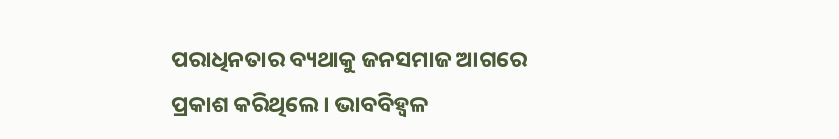ପରାଧିନତାର ବ୍ୟଥାକୁ ଜନସମାଜ ଆଗରେ ପ୍ରକାଶ କରିଥିଲେ । ଭାବବିହ୍ୱଳ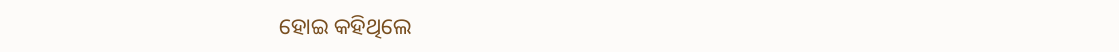ହୋଇ କହିଥିଲେ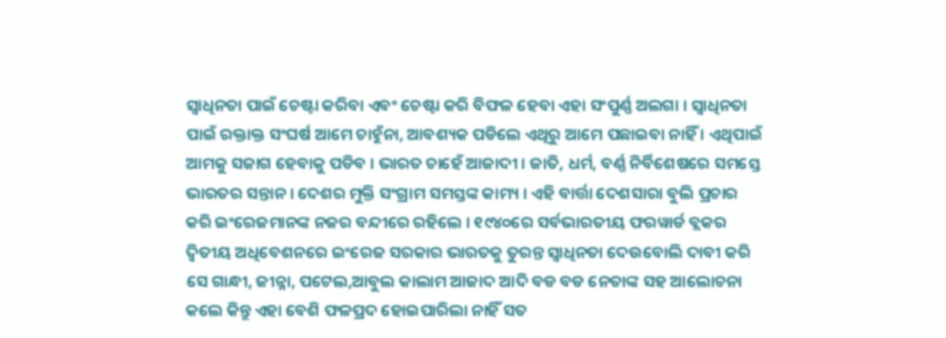ସ୍ୱାଧିନତା ପାଇଁ ଚେଷ୍ଟା କରିବା ଏବଂ ଚେଷ୍ଟା କରି ବିଫଳ ହେବା ଏହା ସଂପୁର୍ଣ୍ଣ ଅଲଗା । ସ୍ୱାଧିନତା ପାଇଁ ରକ୍ତାକ୍ତ ସଂଘର୍ଷ ଆମେ ଚାହୁଁନା, ଆବଶ୍ୟକ ପଡିଲେ ଏଥିରୁ ଆମେ ପଛାଇବା ନାହିଁ । ଏଥିପାଇଁ ଆମକୁ ସଜାଗ ହେବାକୁ ପଡିବ । ଭାରତ ଚାହେଁ ଆଜାଦୀ । ଜାତି, ଧର୍ମ, ବର୍ଣ୍ଣ ନିର୍ବିଶେଷରେ ସମସ୍ତେ ଭାରତର ସନ୍ତାନ । ଦେଶର ମୁକ୍ତି ସଂଗ୍ରାମ ସମସ୍ତଙ୍କ କାମ୍ୟ । ଏହି ବାର୍ତ୍ତା ଦେଶସାରା ବୁଲି ପ୍ରଚାର କରି ଇଂରେଜମାନଙ୍କ ନଜର ବନ୍ଦୀରେ ରହିଲେ । ୧୯୪୦ରେ ସର୍ବଭାରତୀୟ ଫରୱାର୍ଡ ବ୍ଲକର ଦ୍ୱିତୀୟ ଅଧିବେଶନରେ ଇଂରେଜ ସରକାର ଭାରତକୁ ତୁରନ୍ତ ସ୍ୱାଧିନତା ଦେଉବୋଲି ଦାବୀ କରି ସେ ଗାନ୍ଧୀ, ଜୀନ୍ନା, ପଟେଲ,ଆବୁଲ କାଲାମ ଆଜାଦ ଆଦି ବଡ ବଡ ନେତାଙ୍କ ସହ ଆଲୋଚନା କଲେ କିନ୍ତୁ ଏହା ବେଶି ଫଳପ୍ରଦ ହୋଇପାରିଲା ନାହିଁ ସତ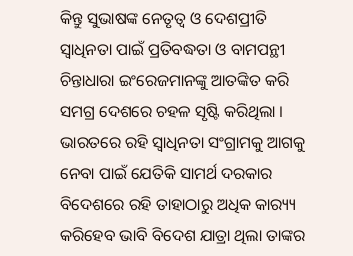କିନ୍ତୁ ସୁଭାଷଙ୍କ ନେତୃତ୍ୱ ଓ ଦେଶପ୍ରୀତି ସ୍ୱାଧିନତା ପାଇଁ ପ୍ରତିବଦ୍ଧତା ଓ ବାମପନ୍ଥୀ ଚିନ୍ତାଧାରା ଇଂରେଜମାନଙ୍କୁ ଆତଙ୍କିତ କରି ସମଗ୍ର ଦେଶରେ ଚହଳ ସୃଷ୍ଟି କରିଥିଲା । ଭାରତରେ ରହି ସ୍ୱାଧିନତା ସଂଗ୍ରାମକୁ ଆଗକୁ ନେବା ପାଇଁ ଯେତିକି ସାମର୍ଥ ଦରକାର ବିଦେଶରେ ରହି ତାହାଠାରୁ ଅଧିକ କାର‌୍ୟ୍ୟ କରିହେବ ଭାବି ବିଦେଶ ଯାତ୍ରା ଥିଲା ତାଙ୍କର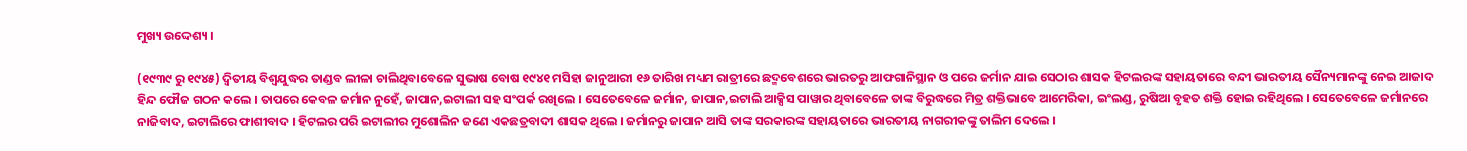ମୁଖ୍ୟ ଉଦ୍ଦେଶ୍ୟ ।

(୧୯୩୯ ରୁ ୧୯୪୫) ଦ୍ୱିତୀୟ ବିଶ୍ୱଯୁଦ୍ଧର ତାଣ୍ଡବ ଲୀଳା ଚାଲିଥିବାବେଳେ ସୁଭାଷ ବୋଷ ୧୯୪୧ ମସିହା ଜାନୁଆରୀ ୧୬ ତାରିଖ ମଧ୍ୟମ ରାତ୍ରୀରେ ଛଦ୍ମବେଶରେ ଭାରତରୁ ଆଫଗାନିସ୍ଥାନ ଓ ପରେ ଜର୍ମାନ ଯାଇ ସେଠାର ଶାସକ ହିଟଲରଙ୍କ ସହାୟତାରେ ବନ୍ଦୀ ଭାରତୀୟ ସୈନ୍ୟମାନଙ୍କୁ ନେଇ ଆଜାଦ ହିନ୍ଦ ଫୌଜ ଗଠନ କଲେ । ତାପରେ କେବଳ ଜର୍ମାନ ନୁହେଁ, ଜାପାନ,ଇଟାଲୀ ସହ ସଂପର୍କ ରଖିଲେ । ସେତେବେଳେ ଜର୍ମାନ, ଜାପାନ,ଇଟାଲି ଆକ୍ସିସ ପାୱାର ଥିବାବେଳେ ତାଙ୍କ ବିରୁଦ୍ଧରେ ମିତ୍ର ଶକ୍ତିଭାବେ ଆମେରିକା, ଇଂଲଣ୍ଡ, ରୁଷିଆ ବୃହତ ଶକ୍ତି ହୋଇ ରହିଥିଲେ । ସେତେବେଳେ ଜର୍ମାନରେ ନାଜିବାଦ, ଇଟାଲିରେ ଫାଶୀବାଦ । ହିଟଲର ପରି ଇଟାଲୀର ମୁଶୋଲିନ ଜଣେ ଏକଛତ୍ରବାଦୀ ଶାସକ ଥିଲେ । ଜର୍ମାନରୁ ଜାପାନ ଆସି ତାଙ୍କ ସରକାରଙ୍କ ସହାୟତାରେ ଭାରତୀୟ ନାଗରୀକଙ୍କୁ ତାଲିମ ଦେଲେ ।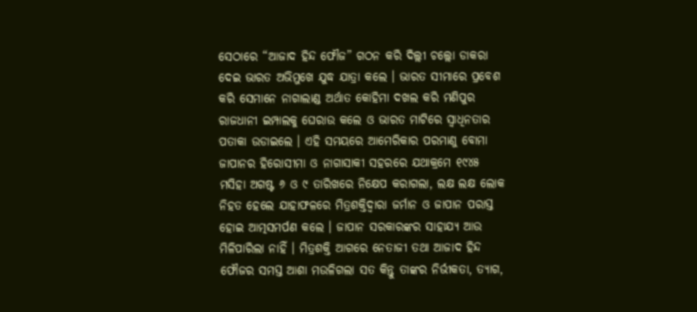ସେଠାରେ “ଆଜାଦ ହିନ୍ଦ ଫୌଜ” ଗଠନ କରି ଦିଲ୍ଲୀ ଚଲ୍ଲୋ ଡାକରା ଦେଇ ଭାରତ ଅଭିମୁଖେ ଯୁଦ୍ଧ ଯାତ୍ରା କଲେ । ଭାରତ ସୀମାରେ ପ୍ରବେଶ କରି ସେମାନେ ନାଗାଲାଣ୍ଡ ଅର୍ଥାତ କୋହିମା ଦଖଲ କରି ମଣିପୁର ରାଜଧାନୀ ଇମ୍ପାଲକୁ ଘେରାଉ କଲେ ଓ ଭାରତ ମାଟିରେ ସ୍ୱାଧିନତାର ପତାକା ଉଡାଇଲେ । ଏହି ସମୟରେ ଆମେରିକାର ପରମାଣୁ ବୋମା ଜାପାନର ହିରୋସୀମା ଓ ନାଗାସାକୀ ସହରରେ ଯଥାକ୍ରମେ ୧୯୪୫ ମସିହା ଅଗଷ୍ଟ ୬ ଓ ୯ ତାରିଖରେ ନିକ୍ଷେପ କରାଗଲା, ଲକ୍ଷ ଲକ୍ଷ ଲୋକ ନିହତ ହେଲେ ଯାହାଫଳରେ ମିତ୍ରଶକ୍ତିଦ୍ୱାରା ଜର୍ମାନ ଓ ଜାପାନ ପରାସ୍ତ ହୋଇ ଆତ୍ମସମର୍ପଣ କଲେ । ଜାପାନ ସରକାରଙ୍କର ସାହାଯ୍ୟ ଆଉ ମିଳିପାରିଲା ନାହିଁ । ମିତ୍ରଶକ୍ତି ଆଗରେ ନେତାଜୀ ତଥା ଆଜାଦ ହିନ୍ଦ ଫୌଜର ସମସ୍ତ ଆଶା ମଉଳିଗଲା ସତ କିନ୍ତୁ ତାଙ୍କର ନିର୍ଭୀକତା, ତ୍ୟାଗ,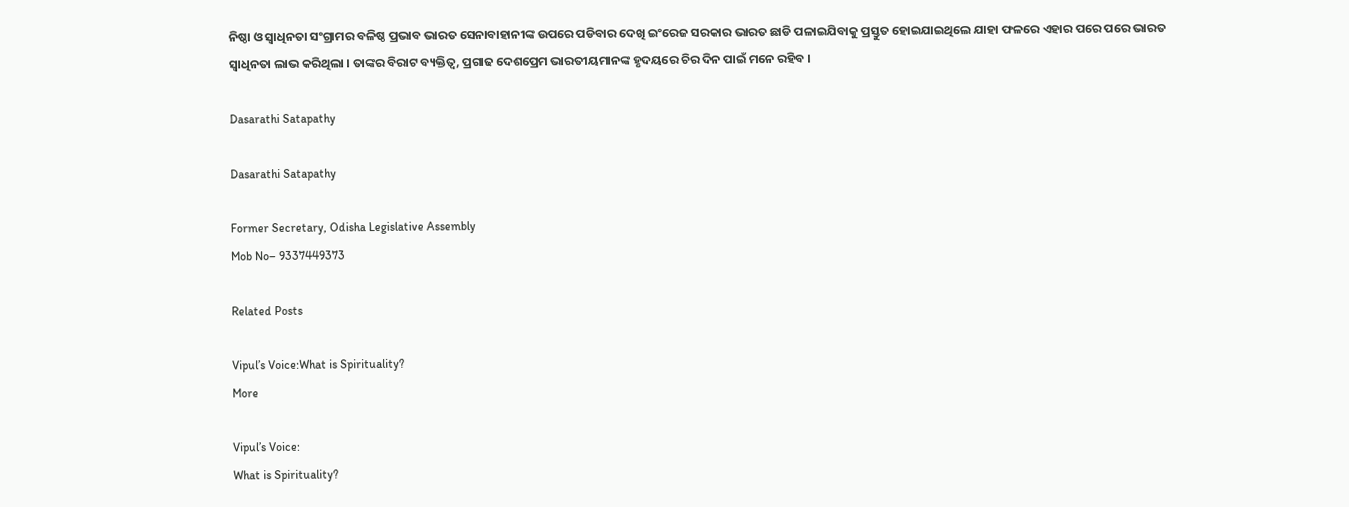ନିଷ୍ଠା ଓ ସ୍ୱାଧିନତା ସଂଗ୍ରାମର ବଳିଷ୍ଠ ପ୍ରଭାବ ଭାରତ ସେନାବାହାନୀଙ୍କ ଉପରେ ପଡିବାର ଦେଖି ଇଂରେଜ ସରକାର ଭାରତ ଛାଡି ପଳାଇଯିବାକୁ ପ୍ରସ୍ତୁତ ହୋଇଯାଇଥିଲେ ଯାହା ଫଳରେ ଏହାର ପରେ ପରେ ଭାରତ ସ୍ୱାଧିନତା ଲାଭ କରିଥିଲା । ତାଙ୍କର ବିରାଟ ବ୍ୟକ୍ତିତ୍ୱ, ପ୍ରଗାଢ ଦେଶପ୍ରେମ ଭାରତୀୟମାନଙ୍କ ହୃଦୟରେ ଚିର ଦିନ ପାଇଁ ମନେ ରହିବ ।

Dasarathi Satapathy

Dasarathi Satapathy

Former Secretary, Odisha Legislative Assembly
Mob No– 9337449373

Related Posts

Vipul’s Voice:What is Spirituality?
More

Vipul’s Voice:
What is Spirituality?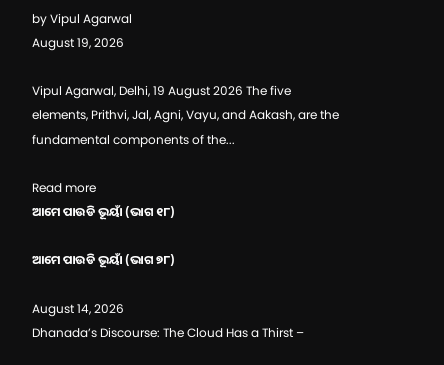by Vipul Agarwal
August 19, 2026

Vipul Agarwal, Delhi, 19 August 2026 The five elements, Prithvi, Jal, Agni, Vayu, and Aakash, are the fundamental components of the...

Read more
ଆମେ ପାଉଡି ଭୂୟାଁ (ଭାଗ ୧୮)

ଆମେ ପାଉଡି ଭୂୟାଁ (ଭାଗ ୭୮)

August 14, 2026
Dhanada’s Discourse: The Cloud Has a Thirst –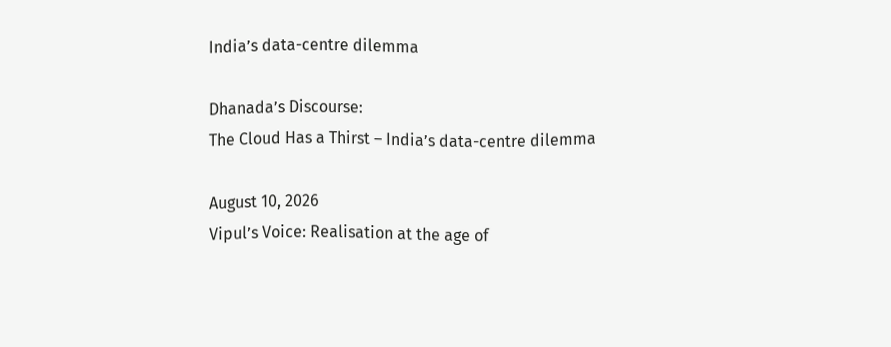India’s data-centre dilemma

Dhanada’s Discourse:
The Cloud Has a Thirst – India’s data-centre dilemma

August 10, 2026
Vipul’s Voice: Realisation at the age of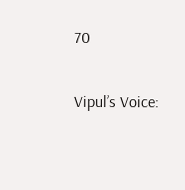70

Vipul’s Voice: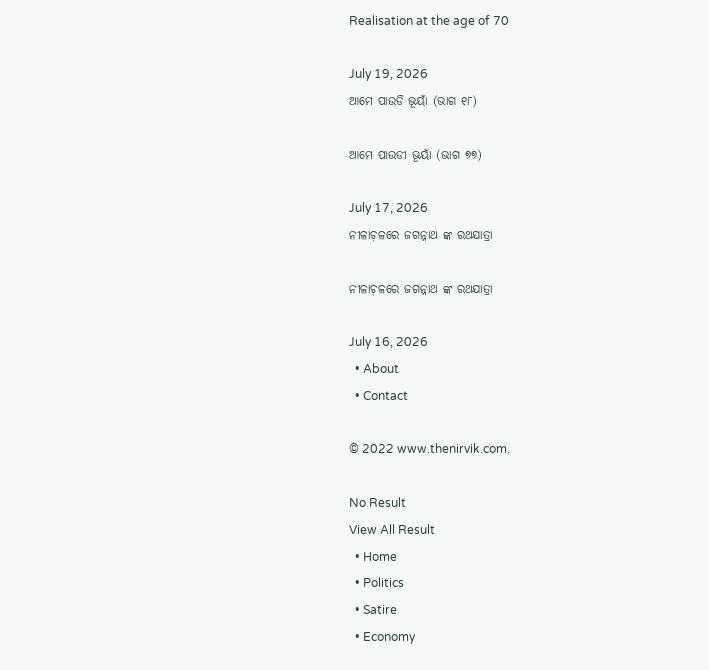Realisation at the age of 70

July 19, 2026
ଆମେ ପାଉଡି ଭୂୟାଁ (ଭାଗ ୧୮)

ଆମେ ପାଉଡୀ ଭୂୟାଁ (ଭାଗ ୭୭)

July 17, 2026
ନୀଳାଚ଼ଳରେ ଜଗନ୍ନାଥ ଙ୍କ ରଥଯାତ୍ରା

ନୀଳାଚ଼ଳରେ ଜଗନ୍ନାଥ ଙ୍କ ରଥଯାତ୍ରା

July 16, 2026
  • About
  • Contact

© 2022 www.thenirvik.com.

No Result
View All Result
  • Home
  • Politics
  • Satire
  • Economy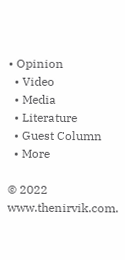• Opinion
  • Video
  • Media
  • Literature
  • Guest Column
  • More

© 2022 www.thenirvik.com.